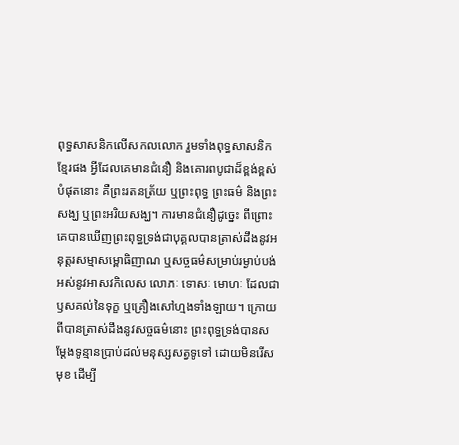ពុទ្ធសាសនិកលើសកលលោក រួមទាំងពុទ្ធសាសនិកខ្មែរផង អ្វីដែលគេមានជំនឿ និងគោរពបូជាដ៏ខ្ពង់ខ្ពស់បំផុតនោះ គឺព្រះរតនត្រ័យ ឬព្រះពុទ្ធ ព្រះធម៌ និងព្រះសង្ឃ ឬព្រះអរិយសង្ឃ។ ការមានជំនឿដូច្នេះ ពីព្រោះគេបានឃើញព្រះពុទ្ធទ្រង់ជាបុគ្គលបានត្រាស់ដឹងនូវអនុត្តរសម្មាសម្ពោធិញាណ ឬសច្ចធម៌សម្រាប់រម្ងាប់បង់អស់នូវអាសវកិលេស លោភៈ ទោសៈ មោហៈ ដែលជាឫសគល់នៃទុក្ខ ឬគ្រឿងសៅហ្មងទាំងឡាយ។ ក្រោយពីបានត្រាស់ដឹងនូវសច្ចធម៌នោះ ព្រះពុទ្ធទ្រង់បានសម្ដែងទូន្មានប្រាប់ដល់មនុស្សសត្វទូទៅ ដោយមិនរើសមុខ ដើម្បី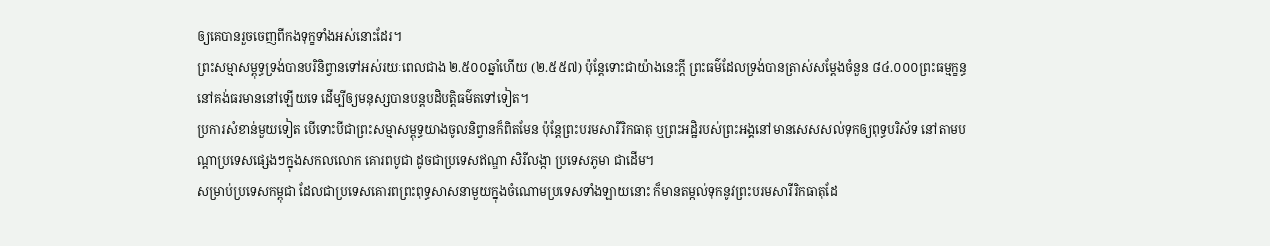ឲ្យគេបានរួចចេញពីកងទុក្ខទាំងអស់នោះដែរ។
ព្រះសម្មាសម្ពុទ្ធទ្រង់បានបរិនិព្វានទៅអស់រយៈពេលជាង ២.៥០០ឆ្នាំហើយ (២.៥៥៧) ប៉ុន្តែទោះជាយ៉ាងនេះក្តី ព្រះធម៌ដែលទ្រង់បានត្រាស់សម្ដែងចំនួន ៨៤.០០០ព្រះធម្មក្ខន្ធ នៅគង់ធរមាននៅឡើយទេ ដើម្បីឲ្យមនុស្សបានបន្តបដិបត្តិធម៌តទៅទៀត។
ប្រការសំខាន់មួយទៀត បើទោះបីជាព្រះសម្មាសម្ពុទ្ធយាងចូលនិព្វានក៏ពិតមែន ប៉ុន្តែព្រះបរមសារីរិកធាតុ ឬព្រះអដ្ឋិរបស់ព្រះអង្គនៅមានសេសសល់ទុកឲ្យពុទ្ធបរិស័ទ នៅតាមបណ្ដាប្រទេសផ្សេងៗក្នុងសកលលោក គោរពបូជា ដូចជាប្រទេសឥណ្ឌា សិរីលង្កា ប្រទេសភូមា ជាដើម។
សម្រាប់ប្រទេសកម្ពុជា ដែលជាប្រទេសគោរពព្រះពុទ្ធសាសនាមួយក្នុងចំណោមប្រទេសទាំងឡាយនោះ ក៏មានតម្កល់ទុកនូវព្រះបរមសារីរិកធាតុដែ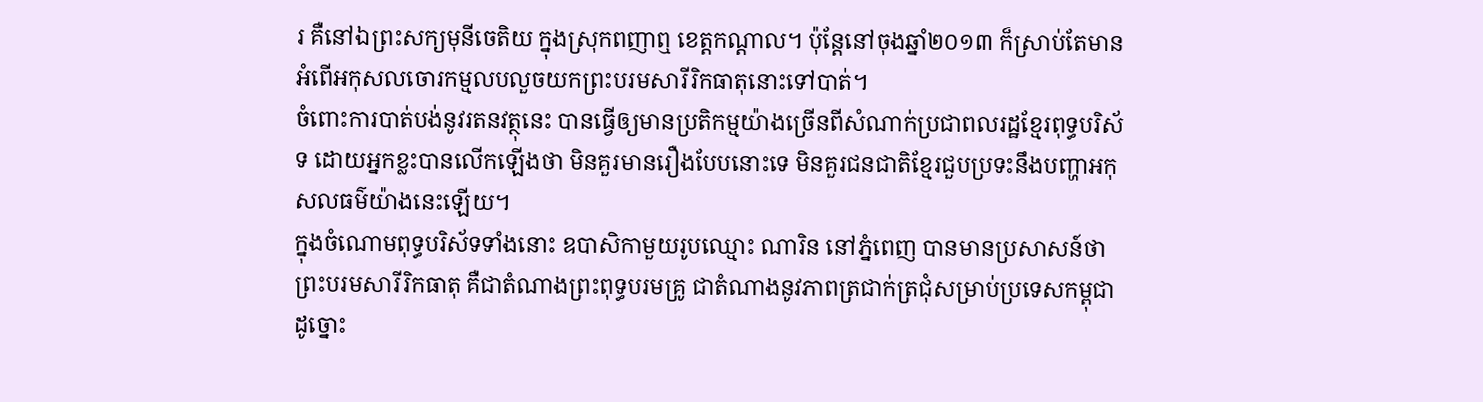រ គឺនៅឯព្រះសក្យមុនីចេតិយ ក្នុងស្រុកពញាឮ ខេត្តកណ្ដាល។ ប៉ុន្តែនៅចុងឆ្នាំ២០១៣ ក៏ស្រាប់តែមានអំពើអកុសលចោរកម្មលបលួចយកព្រះបរមសារីរិកធាតុនោះទៅបាត់។
ចំពោះការបាត់បង់នូវរតនវត្ថុនេះ បានធ្វើឲ្យមានប្រតិកម្មយ៉ាងច្រើនពីសំណាក់ប្រជាពលរដ្ឋខ្មែរពុទ្ធបរិស័ទ ដោយអ្នកខ្លះបានលើកឡើងថា មិនគួរមានរឿងបែបនោះទេ មិនគួរជនជាតិខ្មែរជួបប្រទះនឹងបញ្ហាអកុសលធម៌យ៉ាងនេះឡើយ។
ក្នុងចំណោមពុទ្ធបរិស័ទទាំងនោះ ឧបាសិកាមួយរូបឈ្មោះ ណារិន នៅភ្នំពេញ បានមានប្រសាសន៍ថា ព្រះបរមសារីរិកធាតុ គឺជាតំណាងព្រះពុទ្ធបរមគ្រូ ជាតំណាងនូវភាពត្រជាក់ត្រជុំសម្រាប់ប្រទេសកម្ពុជា ដូច្នោះ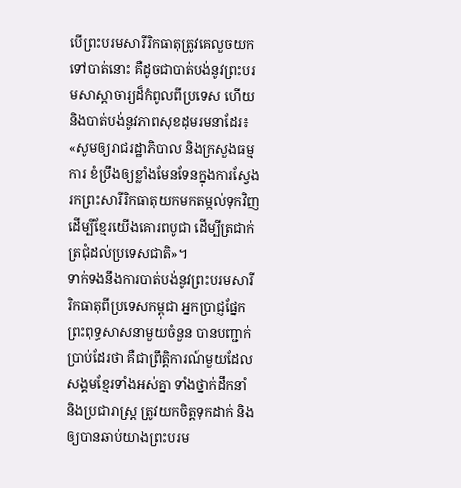បើព្រះបរមសារីរិកធាតុត្រូវគេលួចយកទៅបាត់នោះ គឺដូចជាបាត់បង់នូវព្រះបរមសាស្ដាចារ្យដ៏កំពូលពីប្រទេស ហើយនិងបាត់បង់នូវភាពសុខដុមរមនាដែរ៖ «សូមឲ្យរាជរដ្ឋាភិបាល និងក្រសួងធម្មការ ខំប្រឹងឲ្យខ្លាំងមែនទែនក្នុងការស្វែងរកព្រះសារីរិកធាតុយកមកតម្កល់ទុកវិញ ដើម្បីខ្មែរយើងគោរពបូជា ដើម្បីត្រជាក់ត្រជុំដល់ប្រទេសជាតិ»។
ទាក់ទងនឹងការបាត់បង់នូវព្រះបរមសារីរិកធាតុពីប្រទេសកម្ពុជា អ្នកប្រាជ្ញផ្នែកព្រះពុទ្ធសាសនាមួយចំនួន បានបញ្ជាក់ប្រាប់ដែរថា គឺជាព្រឹត្តិការណ៍មួយដែលសង្គមខ្មែរទាំងអស់គ្នា ទាំងថ្នាក់ដឹកនាំ និងប្រជារាស្ត្រ ត្រូវយកចិត្តទុកដាក់ និងឲ្យបានឆាប់យាងព្រះបរម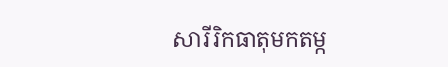សារីរិកធាតុមកតម្ក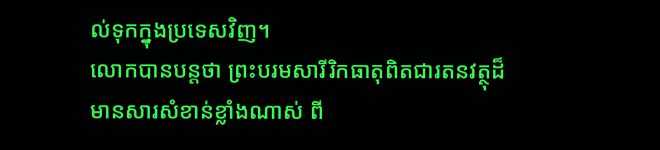ល់ទុកក្នុងប្រទេសវិញ។
លោកបានបន្តថា ព្រះបរមសារីរិកធាតុពិតជារតនវត្ថុដ៏មានសារសំខាន់ខ្លាំងណាស់ ពី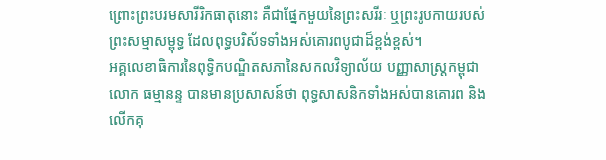ព្រោះព្រះបរមសារីរិកធាតុនោះ គឺជាផ្នែកមួយនៃព្រះសរីរៈ ឬព្រះរូបកាយរបស់ព្រះសម្មាសម្ពុទ្ធ ដែលពុទ្ធបរិស័ទទាំងអស់គោរពបូជាដ៏ខ្ពង់ខ្ពស់។
អគ្គលេខាធិការនៃពុទ្ធិកបណ្ឌិតសភានៃសកលវិទ្យាល័យ បញ្ញាសាស្ត្រកម្ពុជា លោក ធម្មានន្ទ បានមានប្រសាសន៍ថា ពុទ្ធសាសនិកទាំងអស់បានគោរព និងលើកគុ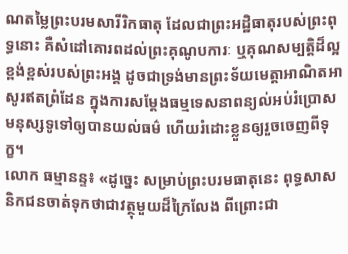ណតម្លៃព្រះបរមសារីរិកធាតុ ដែលជាព្រះអដ្ឋិធាតុរបស់ព្រះពុទ្ធនោះ គឺសំដៅគោរពដល់ព្រះគុណូបការៈ ឬគុណសម្បត្តិដ៏ល្អខ្ពង់ខ្ពស់របស់ព្រះអង្គ ដូចជាទ្រង់មានព្រះទ័យមេត្តាអាណិតអាសូរឥតព្រំដែន ក្នុងការសម្ដែងធម្មទេសនាពន្យល់អប់រំប្រោសមនុស្សទូទៅឲ្យបានយល់ធម៌ ហើយរំដោះខ្លួនឲ្យរួចចេញពីទុក្ខ។
លោក ធម្មានន្ទ៖ «ដូច្នេះ សម្រាប់ព្រះបរមធាតុនេះ ពុទ្ធសាសនិកជនចាត់ទុកថាជាវត្ថុមួយដ៏ក្រៃលែង ពីព្រោះជា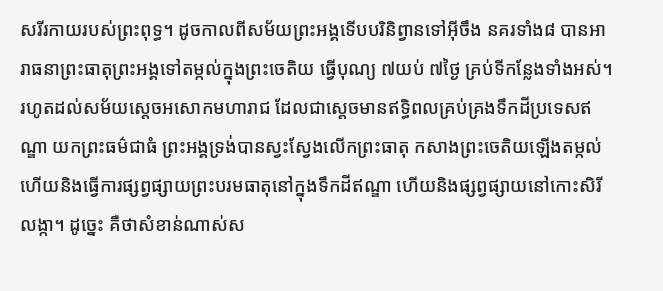សរីរកាយរបស់ព្រះពុទ្ធ។ ដូចកាលពីសម័យព្រះអង្គទើបបរិនិព្វានទៅអ៊ីចឹង នគរទាំង៨ បានអារាធនាព្រះធាតុព្រះអង្គទៅតម្កល់ក្នុងព្រះចេតិយ ធ្វើបុណ្យ ៧យប់ ៧ថ្ងៃ គ្រប់ទីកន្លែងទាំងអស់។ រហូតដល់សម័យស្ដេចអសោកមហារាជ ដែលជាស្ដេចមានឥទ្ធិពលគ្រប់គ្រងទឹកដីប្រទេសឥណ្ឌា យកព្រះធម៌ជាធំ ព្រះអង្គទ្រង់បានស្វះស្វែងលើកព្រះធាតុ កសាងព្រះចេតិយឡើងតម្កល់ ហើយនិងធ្វើការផ្សព្វផ្សាយព្រះបរមធាតុនៅក្នុងទឹកដីឥណ្ឌា ហើយនិងផ្សព្វផ្សាយនៅកោះសិរីលង្កា។ ដូច្នេះ គឺថាសំខាន់ណាស់ស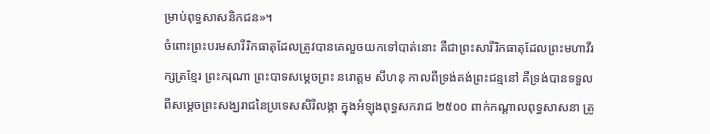ម្រាប់ពុទ្ធសាសនិកជន»។
ចំពោះព្រះបរមសារីរិកធាតុដែលត្រូវបានគេលួចយកទៅបាត់នោះ គឺជាព្រះសារីរិកធាតុដែលព្រះមហាវីរក្សត្រខ្មែរ ព្រះករុណា ព្រះបាទសម្ដេចព្រះ នរោត្តម សីហនុ កាលពីទ្រង់គង់ព្រះជន្មនៅ គឺទ្រង់បានទទួលពីសម្ដេចព្រះសង្ឃរាជនៃប្រទេសសិរីលង្កា ក្នុងអំឡុងពុទ្ធសករាជ ២៥០០ ពាក់កណ្ដាលពុទ្ធសាសនា ត្រូ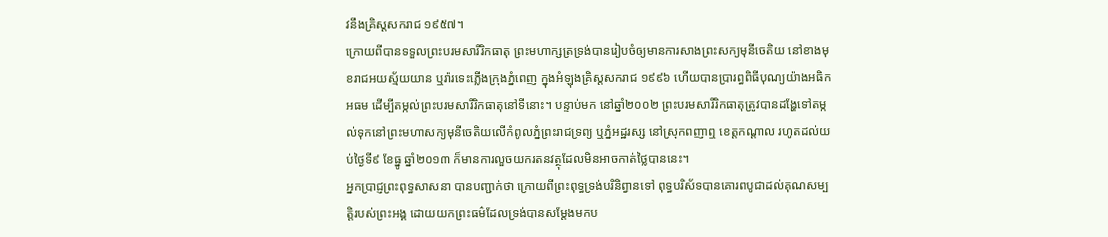វនឹងគ្រិស្ដសករាជ ១៩៥៧។
ក្រោយពីបានទទួលព្រះបរមសារីរិកធាតុ ព្រះមហាក្សត្រទ្រង់បានរៀបចំឲ្យមានការសាងព្រះសក្យមុនីចេតិយ នៅខាងមុខរាជអយស្ម័យយាន ឬរ៉ារទេះភ្លើងក្រុងភ្នំពេញ ក្នុងអំឡុងគ្រិស្ដសករាជ ១៩៩៦ ហើយបានប្រារព្ធពិធីបុណ្យយ៉ាងអធិកអធម ដើម្បីតម្កល់ព្រះបរមសារីរិកធាតុនៅទីនោះ។ បន្ទាប់មក នៅឆ្នាំ២០០២ ព្រះបរមសារីរិកធាតុត្រូវបានដង្ហែទៅតម្កល់ទុកនៅព្រះមហាសក្យមុនីចេតិយលើកំពូលភ្នំព្រះរាជទ្រព្យ ឬភ្នំអដ្ឋរស្ស នៅស្រុកពញាឮ ខេត្តកណ្ដាល រហូតដល់យប់ថ្ងៃទី៩ ខែធ្នូ ឆ្នាំ២០១៣ ក៏មានការលួចយករតនវត្ថុដែលមិនអាចកាត់ថ្លៃបាននេះ។
អ្នកប្រាជ្ញព្រះពុទ្ធសាសនា បានបញ្ជាក់ថា ក្រោយពីព្រះពុទ្ធទ្រង់បរិនិព្វានទៅ ពុទ្ធបរិស័ទបានគោរពបូជាដល់គុណសម្បត្តិរបស់ព្រះអង្គ ដោយយកព្រះធម៌ដែលទ្រង់បានសម្ដែងមកប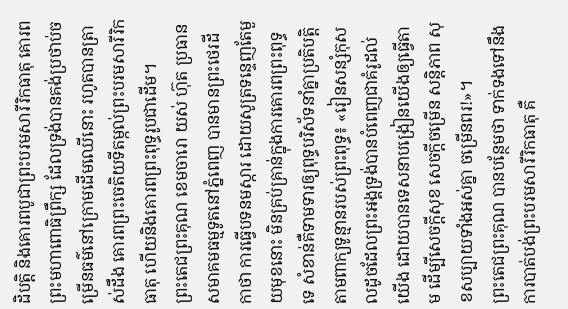ដិបត្តិ និងគោរពបូជាព្រះបរមសារីរិកធាតុ គោរពព្រះមហាពោធិព្រឹក្ស ដែលទ្រង់បានគង់ប្រថាប់ចម្រើនធម៌នៅក្រោមដើមឈើនោះ រហូតបានត្រាស់ដឹង គោរពព្រះចេតិយទីតម្កល់ព្រះបរមសារីរិកធាតុ ហើយនិងគោរពព្រះពុទ្ធរូបជាដើម។
ព្រះតេជព្រះគុណ ខេមចារោ យស់ ហ៊ុត ប្រធានសមាគមធម្មទូតនៅភ្នំពេញ បានមានព្រះថេរដីកាថា ការធ្វើបទនមស្ការ ដោយសូត្រទន្ទេញតែមួយមុខនោះ មិនគ្រប់គ្រាន់ក្នុងការគោរពព្រះពុទ្ធទេ សំខាន់គឺទាមទារឲ្យពុទ្ធបរិស័ទនាំគ្នាប្រតិបត្តិតាមពាក្យទូន្មានរបស់ព្រះពុទ្ធ៖ «រៀនសន្សំកុសលដូចដែលព្រះអង្គទ្រង់បានបំពេញជាគំរូដល់យើង ដោយបានទេសនាបង្រៀនយើងឲ្យធ្វើតាម ដើម្បីសេចក្តីសុខ សេចក្ដីចម្រើន សន្តិភាព សុខសប្បាយទាំងអស់គ្នា ចម្រើនពរ!»។
ព្រះតេជព្រះគុណ បានបន្ថែមថា ទាក់ទងទៅនឹងការបាត់បង់ព្រះបរមសារីរិកធាតុ គឺ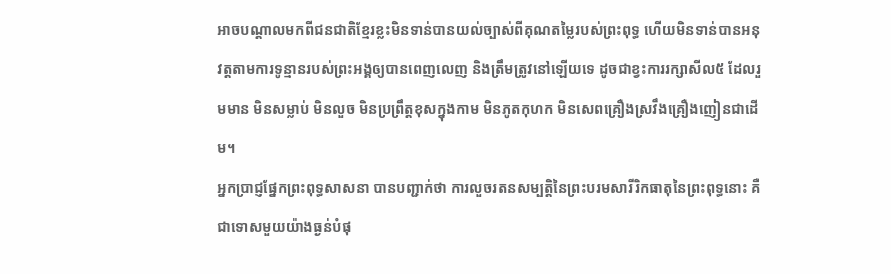អាចបណ្ដាលមកពីជនជាតិខ្មែរខ្លះមិនទាន់បានយល់ច្បាស់ពីគុណតម្លៃរបស់ព្រះពុទ្ធ ហើយមិនទាន់បានអនុវត្តតាមការទូន្មានរបស់ព្រះអង្គឲ្យបានពេញលេញ និងត្រឹមត្រូវនៅឡើយទេ ដូចជាខ្វះការរក្សាសីល៥ ដែលរួមមាន មិនសម្លាប់ មិនលួច មិនប្រព្រឹត្តខុសក្នុងកាម មិនភូតកុហក មិនសេពគ្រឿងស្រវឹងគ្រឿងញៀនជាដើម។
អ្នកប្រាជ្ញផ្នែកព្រះពុទ្ធសាសនា បានបញ្ជាក់ថា ការលួចរតនសម្បត្តិនៃព្រះបរមសារីរិកធាតុនៃព្រះពុទ្ធនោះ គឺជាទោសមួយយ៉ាងធ្ងន់បំផុ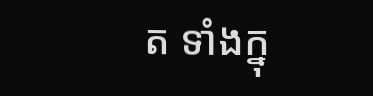ត ទាំងក្នុ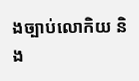ងច្បាប់លោកិយ និង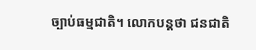ច្បាប់ធម្មជាតិ។ លោកបន្តថា ជនជាតិ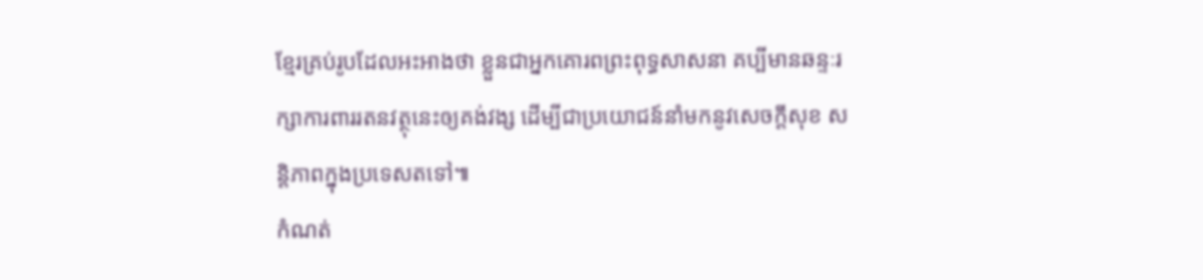ខ្មែរគ្រប់រូបដែលអះអាងថា ខ្លួនជាអ្នកគោរពព្រះពុទ្ធសាសនា គប្បីមានឆន្ទៈរក្សាការពាររតនវត្ថុនេះឲ្យគង់វង្ស ដើម្បីជាប្រយោជន៍នាំមកនូវសេចក្តីសុខ សន្តិភាពក្នុងប្រទេសតទៅ៕
កំណត់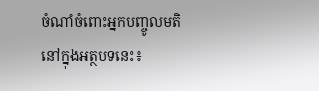ចំណាំចំពោះអ្នកបញ្ចូលមតិនៅក្នុងអត្ថបទនេះ៖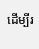ដើម្បីរ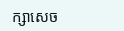ក្សាសេច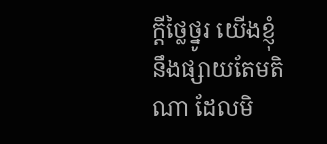ក្ដីថ្លៃថ្នូរ យើងខ្ញុំនឹងផ្សាយតែមតិណា ដែលមិ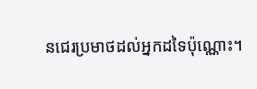នជេរប្រមាថដល់អ្នកដទៃប៉ុណ្ណោះ។